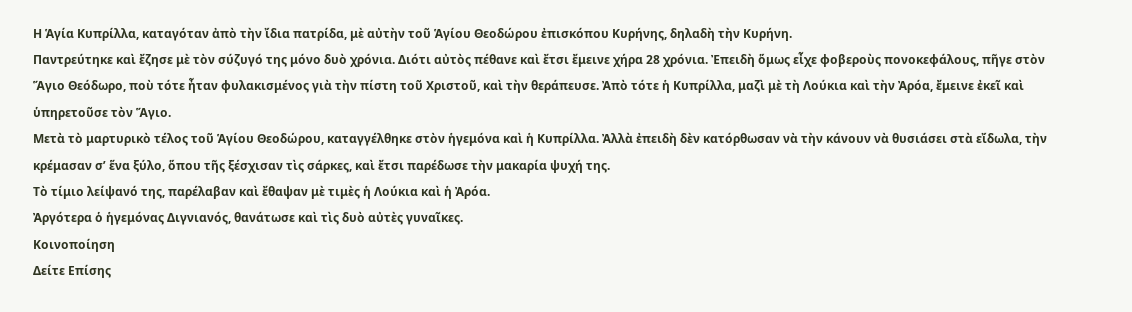Η Ἁγία Κυπρίλλα, καταγόταν ἀπὸ τὴν ἴδια πατρίδα, μὲ αὐτὴν τοῦ Ἁγίου Θεοδώρου ἐπισκόπου Κυρήνης, δηλαδὴ τὴν Κυρήνη.
Παντρεύτηκε καὶ ἔζησε μὲ τὸν σύζυγό της μόνο δυὸ χρόνια. Διότι αὐτὸς πέθανε καὶ ἔτσι ἔμεινε χήρα 28 χρόνια. Ἐπειδὴ ὅμως εἶχε φοβεροὺς πονοκεφάλους, πῆγε στὸν Ἅγιο Θεόδωρο, ποὺ τότε ἦταν φυλακισμένος γιὰ τὴν πίστη τοῦ Χριστοῦ, καὶ τὴν θεράπευσε. Ἀπὸ τότε ἡ Κυπρίλλα, μαζὶ μὲ τὴ Λούκια καὶ τὴν Ἀρόα, ἔμεινε ἐκεῖ καὶ ὑπηρετοῦσε τὸν Ἅγιο.
Μετὰ τὸ μαρτυρικὸ τέλος τοῦ Ἁγίου Θεοδώρου, καταγγέλθηκε στὸν ἡγεμόνα καὶ ἡ Κυπρίλλα. Ἀλλὰ ἐπειδὴ δὲν κατόρθωσαν νὰ τὴν κάνουν νὰ θυσιάσει στὰ εἴδωλα, τὴν κρέμασαν σ’ ἕνα ξύλο, ὅπου τῆς ξέσχισαν τὶς σάρκες, καὶ ἔτσι παρέδωσε τὴν μακαρία ψυχή της.
Τὸ τίμιο λείψανό της, παρέλαβαν καὶ ἔθαψαν μὲ τιμὲς ἡ Λούκια καὶ ἡ Ἀρόα.
Ἀργότερα ὁ ἡγεμόνας Διγνιανός, θανάτωσε καὶ τὶς δυὸ αὐτὲς γυναῖκες.
Κοινοποίηση
Δείτε Επίσης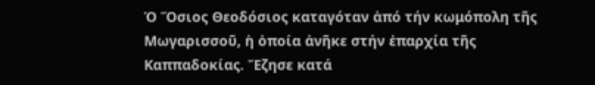Ὁ Ὅσιος Θεοδόσιος καταγόταν ἀπό τήν κωμόπολη τῆς Μωγαρισσοῦ, ἡ ὁποία ἀνῆκε στήν ἐπαρχία τῆς Καππαδοκίας. Ἔζησε κατά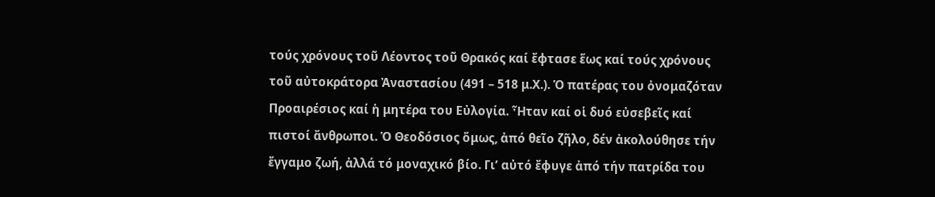τούς χρόνους τοῦ Λέοντος τοῦ Θρακός καί ἔφτασε ἕως καί τούς χρόνους τοῦ αὐτοκράτορα Ἀναστασίου (491 – 518 μ.Χ.). Ὁ πατέρας του ὀνομαζόταν Προαιρέσιος καί ἡ μητέρα του Εὐλογία. Ἦταν καί οἱ δυό εὐσεβεῖς καί πιστοί ἄνθρωποι. Ὁ Θεοδόσιος ὅμως, ἀπό θεῖο ζῆλο, δέν ἀκολούθησε τήν ἔγγαμο ζωή, ἀλλά τό μοναχικό βίο. Γι’ αὐτό ἔφυγε ἀπό τήν πατρίδα του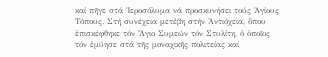καί πῆγε στά Ἱεροσόλυμα νά προσκυνήσει τούς Ἁγίους Τόπους. Στή συνέχεια μετέβη στήν Ἀντιόχεια, ὅπου ἐπισκέφθηκε τόν Ἅγιο Συμεών τόν Στυλίτη, ὁ ὁποῖος τόν ἐμύησε στά τῆς μοναχικῆς πολιτείας καί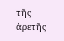τῆς ἀρετῆς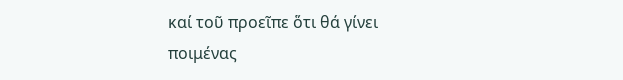καί τοῦ προεῖπε ὅτι θά γίνει ποιμένας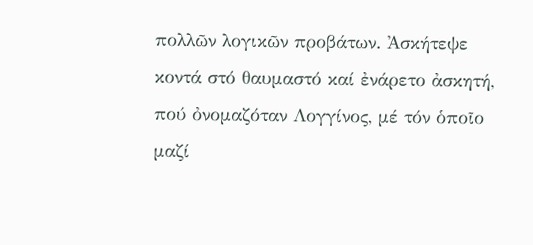πολλῶν λογικῶν προβάτων. Ἀσκήτεψε κοντά στό θαυμαστό καί ἐνάρετο ἀσκητή, πού ὀνομαζόταν Λογγίνος, μέ τόν ὁποῖο μαζί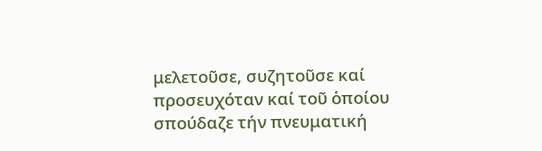μελετοῦσε, συζητοῦσε καί προσευχόταν καί τοῦ ὁποίου σπούδαζε τήν πνευματική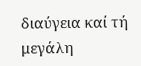διαύγεια καί τή μεγάλη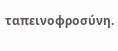ταπεινοφροσύνη.